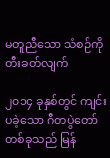မတူညီသော သံစဉ်ကို တီးခတ်လျက်

၂၀၁၄ ခုနှစ်တွင် ကျင်းပခဲ့သော ဂီတပွဲတော်တစ်ခုသည် မြန်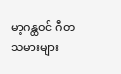မာ့ဂန္ထဝင် ဂီတသမားများ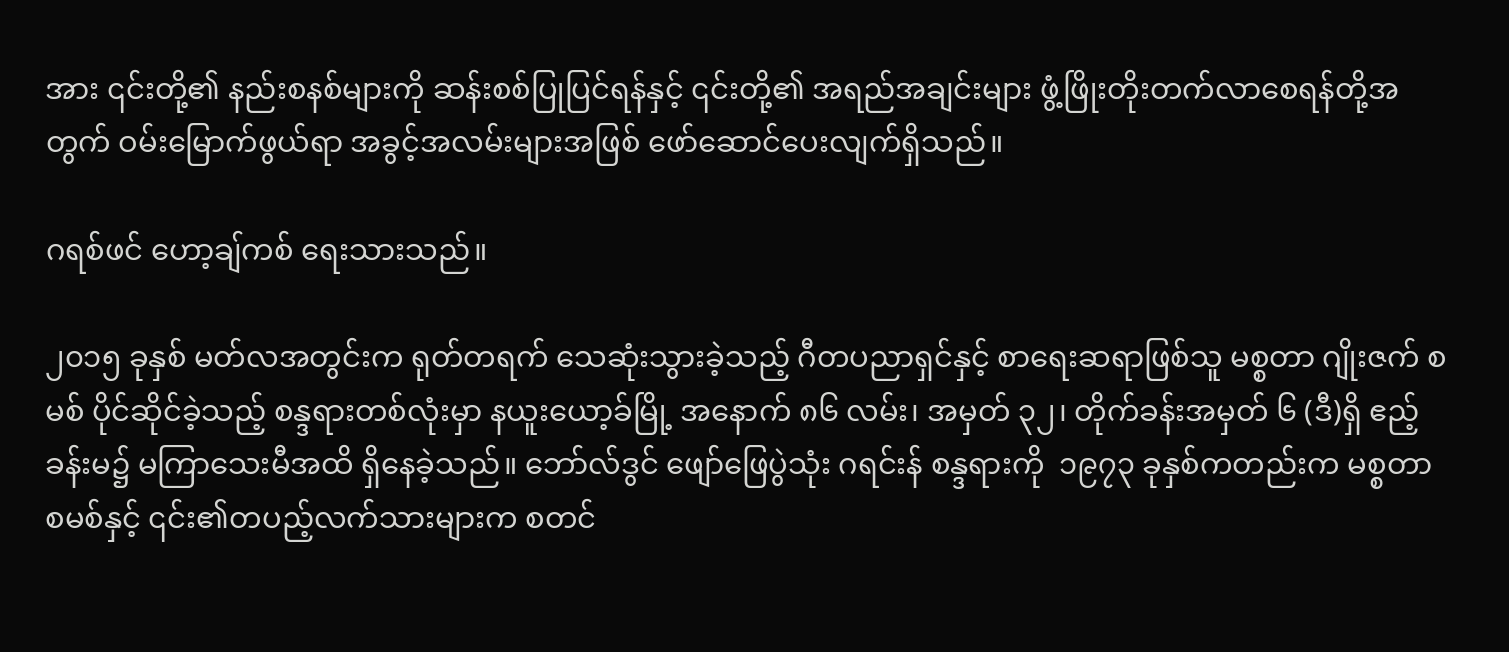အား ၎င်းတို့၏ နည်းစနစ်များကို ဆန်းစစ်ပြုပြင်ရန်နှင့် ၎င်းတို့၏ အရည်အချင်းများ ဖွံ့ဖြိုးတိုးတက်လာစေရန်တို့အတွက် ဝမ်းမြောက်ဖွယ်ရာ အခွင့်အလမ်းများအဖြစ် ဖော်ဆောင်ပေးလျက်ရှိသည်။

ဂရစ်ဖင် ဟော့ချ်ကစ် ရေးသားသည်။

၂၀၁၅ ခုနှစ် မတ်လအတွင်းက ရုတ်တရက် သေဆုံးသွားခဲ့သည့် ဂီတပညာရှင်နှင့် စာရေးဆရာဖြစ်သူ မစ္စတာ ဂျိုးဇက် စမစ် ပိုင်ဆိုင်ခဲ့သည့် စန္ဒရားတစ်လုံးမှာ နယူးယော့ခ်မြို့ အနောက် ၈၆ လမ်း၊ အမှတ် ၃၂၊ တိုက်ခန်းအမှတ် ၆ (ဒီ)ရှိ ဧည့်ခန်းမ၌ မကြာသေးမီအထိ ရှိနေခဲ့သည်။ ဘော်လ်ဒွင် ဖျော်ဖြေပွဲသုံး ဂရင်းန် စန္ဒရားကို  ၁၉၇၃ ခုနှစ်ကတည်းက မစ္စတာစမစ်နှင့် ၎င်း၏တပည့်လက်သားများက စတင်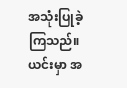အသုံးပြုခဲ့ကြသည်။ ယင်းမှာ အ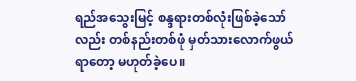ရည်အသွေးမြင့် စန္ဒရားတစ်လုံးဖြစ်ခဲ့သော်လည်း တစ်နည်းတစ်ဖုံ မှတ်သားလောက်ဖွယ်ရာတော့ မဟုတ်ခဲ့ပေ။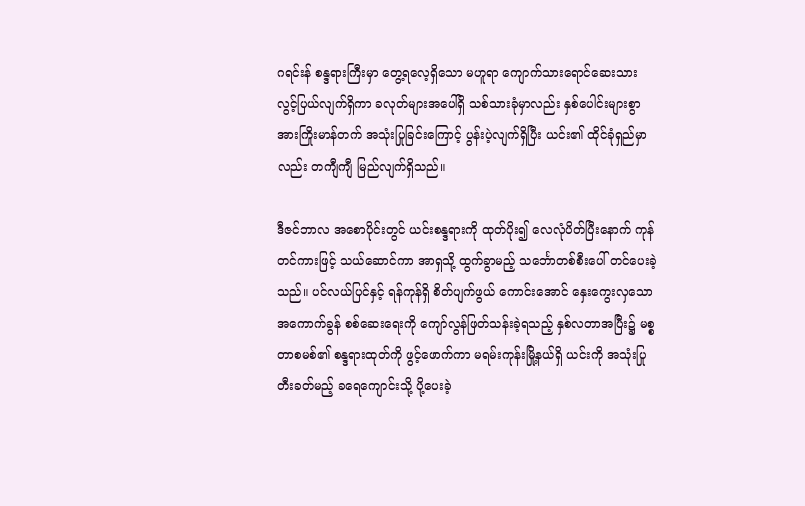ဂရင်းန် စန္ဒရားကြီးမှာ တွေ့ရလေ့ရှိသော မဟူရာ ကျောက်သားရောင်ဆေးသား လွင့်ပြယ်လျက်ရှိကာ ခလုတ်များအပေါ်ရှိ သစ်သားခုံမှာလည်း နှစ်ပေါင်းများစွာ အားကြိုးမာန်တက် အသုံးပြုခြင်းကြောင့် ပွန်းပဲ့လျက်ရှိပြီး ယင်း၏ ထိုင်ခုံရှည်မှာလည်း တကျီကျီ မြည်လျက်ရှိသည်။

ဒီဇင်ဘာလ အစောပိုင်းတွင် ယင်းစန္ဒရားကို ထုတ်ပိုး၍ လေလုံပိတ်ပြီးနောက် ကုန်တင်ကားဖြင့် သယ်ဆောင်ကာ အာရှသို့ ထွက်ခွာမည့် သင်္ဘောတစ်စီးပေါ် တင်ပေးခဲ့သည်။ ပင်လယ်ပြင်နှင့် ရန်ကုန်ရှိ စိတ်ပျက်ဖွယ် ကောင်းအောင် နှေးကွေးလှသော အကောက်ခွန် စစ်ဆေးရေးကို ကျော်လွန်ဖြတ်သန်းခဲ့ရသည့် နှစ်လတာအပြီး၌ မစ္စတာစမစ်၏ စန္ဒရားထုတ်ကို ဖွင့်ဖောက်ကာ မရမ်းကုန်းမြို့နယ်ရှိ ယင်းကို အသုံးပြု တီးခတ်မည့် ခရေကျောင်းသို့ ပို့ပေးခဲ့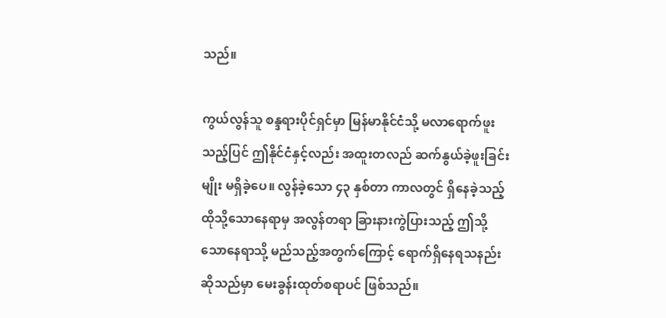သည်။

ကွယ်လွန်သူ စန္ဒရားပိုင်ရှင်မှာ မြန်မာနိုင်ငံသို့ မလာရောက်ဖူးသည့်ပြင် ဤနိုင်ငံနှင့်လည်း အထူးတလည် ဆက်နွယ်ခဲ့ဖူးခြင်းမျိုး မရှိခဲ့ပေ။ လွန်ခဲ့သော ၄၃ နှစ်တာ ကာလတွင် ရှိနေခဲ့သည့် ထိုသို့သောနေရာမှ အလွန်တရာ ခြားနားကွဲပြားသည့် ဤသို့သောနေရာသို့ မည်သည့်အတွက်ကြောင့် ရောက်ရှိနေရသနည်းဆိုသည်မှာ မေးခွန်းထုတ်စရာပင် ဖြစ်သည်။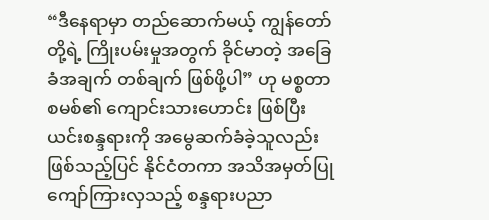“ဒီနေရာမှာ တည်ဆောက်မယ့် ကျွန်တော်တို့ရဲ့ ကြိုးပမ်းမှုအတွက် ခိုင်မာတဲ့ အခြေခံအချက် တစ်ချက် ဖြစ်ဖို့ပါ” ဟု မစ္စတာစမစ်၏ ကျောင်းသားဟောင်း ဖြစ်ပြီး ယင်းစန္ဒရားကို အမွေဆက်ခံခဲ့သူလည်း ဖြစ်သည့်ပြင် နိုင်ငံတကာ အသိအမှတ်ပြု ကျော်ကြားလှသည့် စန္ဒရားပညာ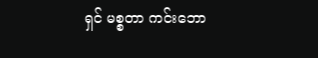ရှင် မစ္စတာ ကင်းဘော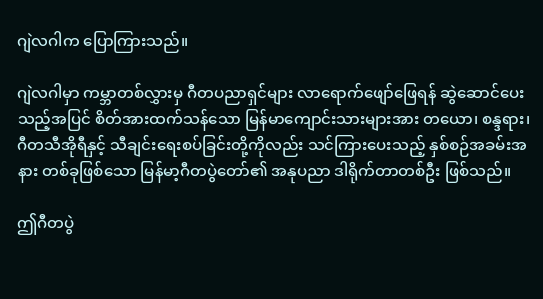ဂျဲလဂါက ပြောကြားသည်။

ဂျဲလဂါမှာ ကမ္ဘာတစ်လွှားမှ ဂီတပညာရှင်များ လာရောက်ဖျော်ဖြေရန် ဆွဲဆောင်ပေးသည့်အပြင် စိတ်အားထက်သန်သော မြန်မာကျောင်းသားများအား တယော၊ စန္ဒရား၊ ဂီတသီအိုရီနှင့် သီချင်းရေးစပ်ခြင်းတို့ကိုလည်း သင်ကြားပေးသည့် နှစ်စဉ်အခမ်းအနား တစ်ခုဖြစ်သော မြန်မာ့ဂီတပွဲတော်၏ အနုပညာ ဒါရိုက်တာတစ်ဦး ဖြစ်သည်။

ဤဂီတပွဲ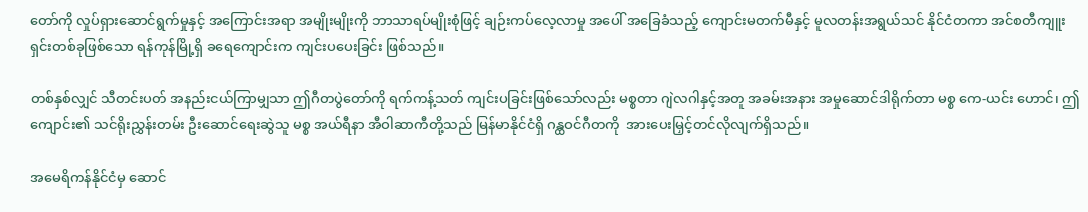တော်ကို လှုပ်ရှားဆောင်ရွက်မှုနှင့် အကြောင်းအရာ အမျိုးမျိုးကို ဘာသာရပ်မျိုးစုံဖြင့် ချဉ်းကပ်လေ့လာမှု အပေါ် အခြေခံသည့် ကျောင်းမတက်မီနှင့် မူလတန်းအရွယ်သင် နိုင်ငံတကာ အင်စတီကျူးရှင်းတစ်ခုဖြစ်သော ရန်ကုန်မြို့ရှိ ခရေကျောင်းက ကျင်းပပေးခြင်း ဖြစ်သည်။

တစ်နှစ်လျှင် သီတင်းပတ် အနည်းငယ်ကြာမျှသာ ဤဂီတပွဲတော်ကို ရက်ကန့်သတ် ကျင်းပခြင်းဖြစ်သော်လည်း မစ္စတာ ဂျဲလဂါနှင့်အတူ အခမ်းအနား အမှုဆောင်ဒါရိုက်တာ မစ္စ ကေ-ယင်း ဟောင်၊ ဤကျောင်း၏ သင်ရိုးညွှန်းတမ်း ဦးဆောင်ရေးဆွဲသူ မစ္စ အယ်ရီနာ အီဝါဆာကီတို့သည် မြန်မာနိုင်ငံရှိ ဂန္ထဝင်ဂီတကို  အားပေးမြှင့်တင်လိုလျက်ရှိသည်။

အမေရိကန်နိုင်ငံမှ ဆောင်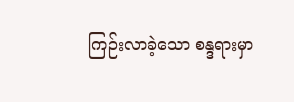ကြဉ်းလာခဲ့သော စန္ဒရားမှာ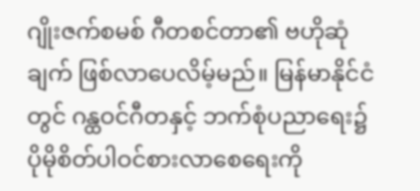ဂျိုးဇက်စမစ် ဂီတစင်တာ၏ ဗဟိုဆုံချက် ဖြစ်လာပေလိမ့်မည်။ မြန်မာနိုင်ငံတွင် ဂန္ထဝင်ဂီတနှင့် ဘက်စုံပညာရေး၌ ပိုမိုစိတ်ပါဝင်စားလာစေရေးကို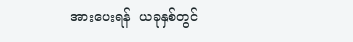အားပေးရန်  ယခုနှစ်တွင်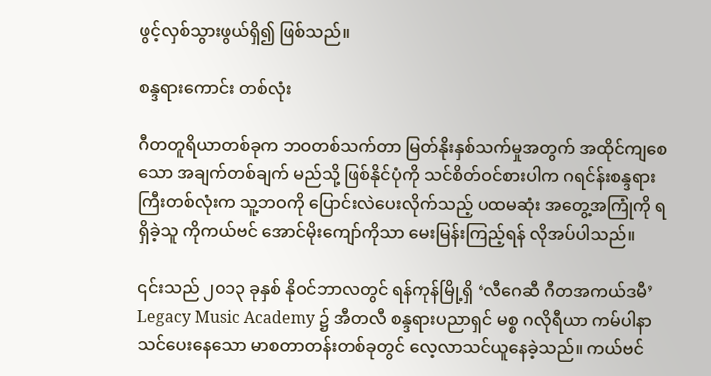ဖွင့်လှစ်သွားဖွယ်ရှိ၍ ဖြစ်သည်။

စန္ဒရားကောင်း တစ်လုံး

ဂီတတူရိယာတစ်ခုက ဘဝတစ်သက်တာ မြတ်နိုးနှစ်သက်မှုအတွက် အထိုင်ကျစေသော အချက်တစ်ချက် မည်သို့ ဖြစ်နိုင်ပုံကို သင်စိတ်ဝင်စားပါက ဂရင်န်းစန္ဒရားကြီးတစ်လုံးက သူ့ဘဝကို ပြောင်းလဲပေးလိုက်သည့် ပထမဆုံး အတွေ့အကြုံကို ရရှိခဲ့သူ ကိုကယ်ဗင် အောင်မိုးကျော်ကိုသာ မေးမြန်းကြည့်ရန် လိုအပ်ပါသည်။

၎င်းသည် ၂၀၁၃ ခုနှစ် နိုဝင်ဘာလတွင် ရန်ကုန်မြို့ရှိ ‘လီဂေဆီ ဂီတအကယ်ဒမီ’ Legacy Music Academy ၌ အီတလီ စန္ဒရားပညာရှင် မစ္စ ဂလိုရီယာ ကမ်ပါနာ သင်ပေးနေသော မာစတာတန်းတစ်ခုတွင် လေ့လာသင်ယူနေခဲ့သည်။ ကယ်ဗင်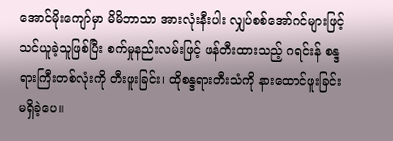အောင်မိုးကျော်မှာ မိမိဘာသာ အားလုံးနီးပါး လျှပ်စစ်အော်ဂင်များဖြင့် သင်ယူခဲ့သူဖြစ်ပြီး စက်မှုနည်းလမ်းဖြင့် ဖန်တီးထားသည့် ဂရင်းန် စန္ဒရားကြီးတစ်လုံးကို တီးဖူးခြင်း၊ ထိုစန္ဒရားတီးသံကို နားထောင်ဖူးခြင်း မရှိခဲ့ပေ။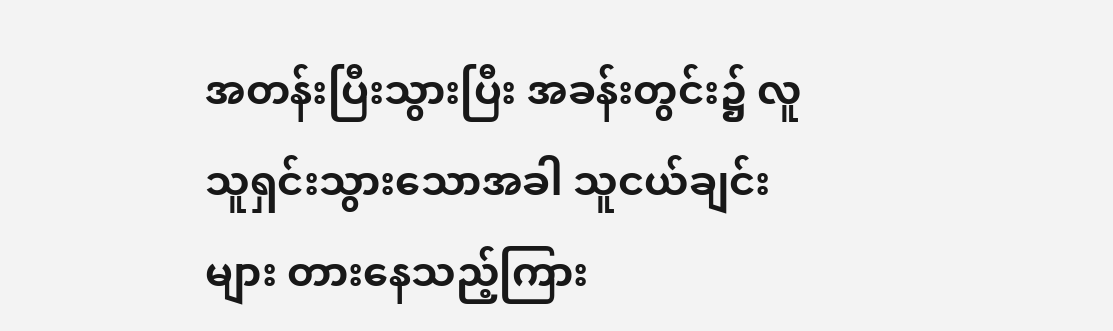အတန်းပြီးသွားပြီး အခန်းတွင်း၌ လူသူရှင်းသွားသောအခါ သူငယ်ချင်းများ တားနေသည့်ကြား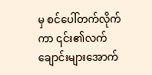မှ စင်ပေါ်တက်လိုက်ကာ ၎င်း၏လက်ချောင်းများအောက်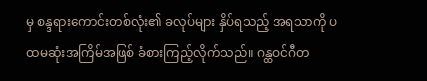မှ စန္ဒရားကောင်းတစ်လုံး၏ ခလုပ်များ နှိပ်ရသည့် အရသာကို ပထမဆုံးအကြိမ်အဖြစ် ခံစားကြည့်လိုက်သည်။ ဂန္ထဝင်ဂီတ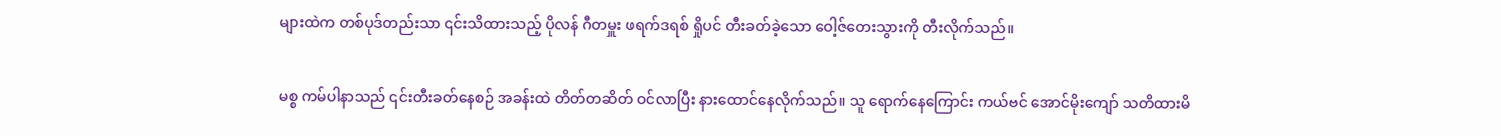များထဲက တစ်ပုဒ်တည်းသာ ၎င်းသိထားသည့် ပိုလန် ဂီတမှူး ဖရက်ဒရစ် ရှိုပင် တီးခတ်ခဲ့သော ဝေါ့ဇ်တေးသွားကို တီးလိုက်သည်။

မစ္စ ကမ်ပါနာသည် ၎င်းတီးခတ်နေစဉ် အခန်းထဲ တိတ်တဆိတ် ဝင်လာပြီး နားထောင်နေလိုက်သည်။ သူ ရောက်နေကြောင်း ကယ်ဗင် အောင်မိုးကျော် သတိထားမိ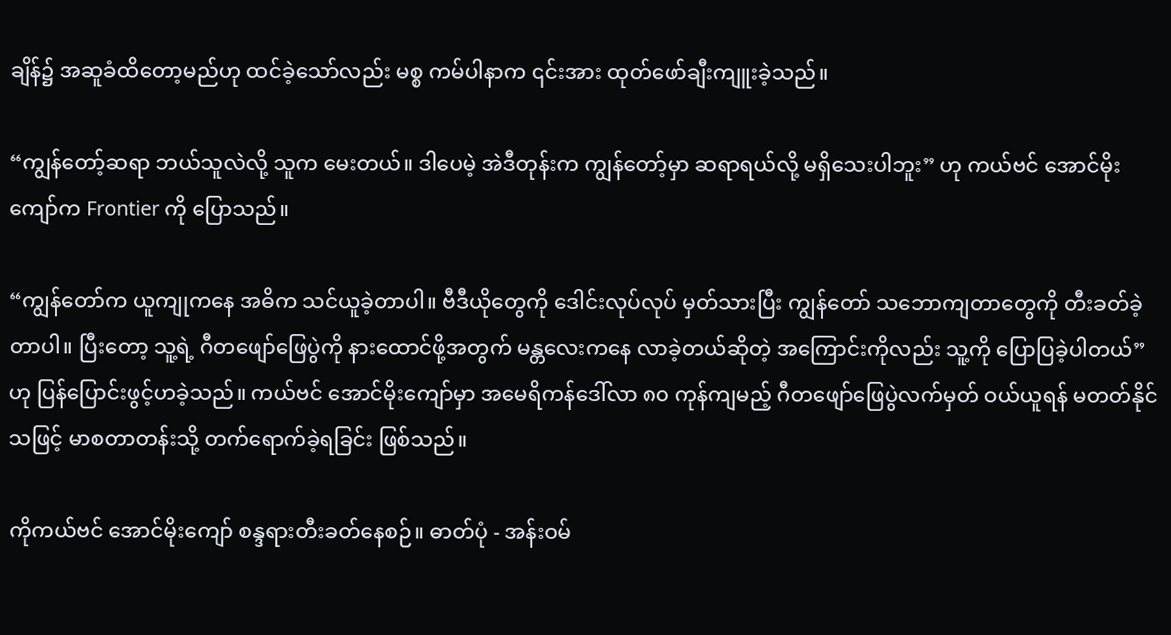ချိန်၌ အဆူခံထိတော့မည်ဟု ထင်ခဲ့သော်လည်း မစ္စ ကမ်ပါနာက ၎င်းအား ထုတ်ဖော်ချီးကျူးခဲ့သည်။

“ကျွန်တော့်ဆရာ ဘယ်သူလဲလို့ သူက မေးတယ်။ ဒါပေမဲ့ အဲဒီတုန်းက ကျွန်တော့်မှာ ဆရာရယ်လို့ မရှိသေးပါဘူး” ဟု ကယ်ဗင် အောင်မိုးကျော်က Frontier ကို ပြောသည်။

“ကျွန်တော်က ယူကျုကနေ အဓိက သင်ယူခဲ့တာပါ။ ဗီဒီယိုတွေကို ဒေါင်းလုပ်လုပ် မှတ်သားပြီး ကျွန်တော် သဘောကျတာတွေကို တီးခတ်ခဲ့တာပါ။ ပြီးတော့ သူ့ရဲ့ ဂီတဖျော်ဖြေပွဲကို နားထောင်ဖို့အတွက် မန္တလေးကနေ လာခဲ့တယ်ဆိုတဲ့ အကြောင်းကိုလည်း သူ့ကို ပြောပြခဲ့ပါတယ်” ဟု ပြန်ပြောင်းဖွင့်ဟခဲ့သည်။ ကယ်ဗင် အောင်မိုးကျော်မှာ အမေရိကန်ဒေါ်လာ ၈၀ ကုန်ကျမည့် ဂီတဖျော်ဖြေပွဲလက်မှတ် ဝယ်ယူရန် မတတ်နိုင်သဖြင့် မာစတာတန်းသို့ တက်ရောက်ခဲ့ရခြင်း ဖြစ်သည်။

ကိုကယ်ဗင် အောင်မိုးကျော် စန္ဒရားတီးခတ်နေစဉ်။ ဓာတ်ပုံ - အန်းဝမ်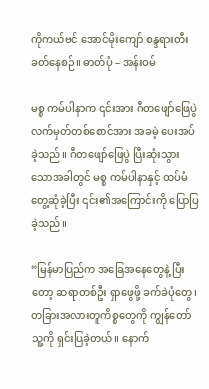ကိုကယ်ဗင် အောင်မိုးကျော် စန္ဒရားတီးခတ်နေစဉ်။ ဓာတ်ပုံ – အန်းဝမ်

မစ္စ ကမ်ပါနာက ၎င်းအား ဂီတဖျော်ဖြေပွဲ လက်မှတ်တစ်စောင်အား အခမဲ့ ပေးအပ်ခဲ့သည်။ ဂီတဖျော်ဖြေပွဲ ပြီးဆုံးသွားသောအခါတွင် မစ္စ ကမ်ပါနာနှင့် ထပ်မံတွေ့ဆုံခဲ့ပြီး ၎င်း၏အကြောင်းကို ပြောပြခဲ့သည်။

“မြန်မာပြည်က အခြေအနေတွေနဲ့ ပြီးတော့ ဆရာတစ်ဦး ရှာဖွေဖို့ ခက်ခဲပုံတွေ၊ တခြားအလားတူကိစ္စတွေကို ကျွန်တော် သူ့ကို ရှင်းပြခဲ့တယ်။ နောက်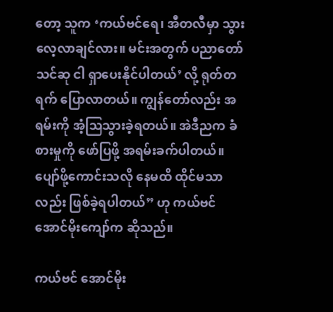တော့ သူက ‘ကယ်ဗင်ရေ၊ အီတလီမှာ သွားလေ့လာချင်လား။ မင်းအတွက် ပညာတော်သင်ဆု ငါ ရှာပေးနိုင်ပါတယ်’ လို့ ရုတ်တရက် ပြောလာတယ်။ ကျွန်တော်လည်း အရမ်းကို အံ့သြသွားခဲ့ရတယ်။ အဲဒီညက ခံစားမှုကို ဖော်ပြဖို့ အရမ်းခက်ပါတယ်။ ပျော်ဖို့ကောင်းသလို နေမထိ ထိုင်မသာလည်း ဖြစ်ခဲ့ရပါတယ်” ဟု ကယ်ဗင် အောင်မိုးကျော်က ဆိုသည်။

ကယ်ဗင် အောင်မိုး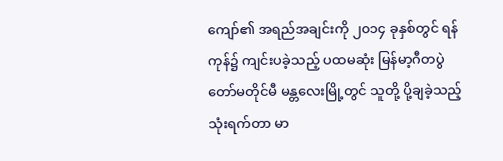ကျော်၏ အရည်အချင်းကို ၂၀၁၄ ခုနှစ်တွင် ရန်ကုန်၌ ကျင်းပခဲ့သည့် ပထမဆုံး မြန်မာ့ဂီတပွဲတော်မတိုင်မီ မန္တလေးမြို့တွင် သူတို့ ပို့ချခဲ့သည့် သုံးရက်တာ မာ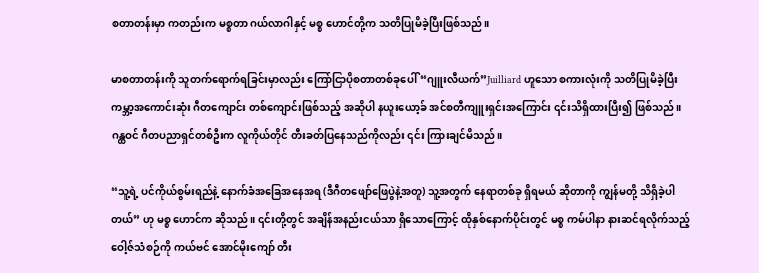စတာတန်းမှာ ကတည်းက မစ္စတာ ဂယ်လာဂါနှင့် မစ္စ ဟောင်တို့က သတိပြုမိခဲ့ပြီးဖြစ်သည်။

မာစတာတန်းကို သူတက်ရောက်ရခြင်းမှာလည်း ကြော်ငြာပိုစတာတစ်ခုပေါ် “ဂျူးလီယက်”Juilliard ဟူသော စကားလုံးကို သတိပြုမိခဲ့ပြီး ကမ္ဘာ့အကောင်းဆုံး ဂီတကျောင်း တစ်ကျောင်းဖြစ်သည့် အဆိုပါ နယူးယော့ခ် အင်စတီကျူးရှင်းအကြောင်း ၎င်းသိရှိထားပြီး၍ ဖြစ်သည်။ ဂန္ထဝင် ဂီတပညာရှင်တစ်ဦးက လူကိုယ်တိုင် တီးခတ်ပြနေသည်ကိုလည်း ၎င်း ကြားချင်မိသည်။

“သူ့ရဲ့ ပင်ကိုယ်စွမ်းရည်နဲ့ နောက်ခံအခြေအနေအရ (ဒီဂီတဖျော်ဖြေပွဲနဲ့အတူ) သူ့အတွက် နေရာတစ်ခု ရှိရမယ် ဆိုတာကို ကျွန်မတို့ သိရှိခဲ့ပါတယ်” ဟု မစ္စ ဟောင်က ဆိုသည်။ ၎င်းတို့တွင် အချိန်အနည်းငယ်သာ ရှိသောကြောင့် ထိုနှစ်နောက်ပိုင်းတွင် မစ္စ ကမ်ပါနာ နားဆင်ရလိုက်သည့် ဝေါ့ဇ်သံစဉ်ကို ကယ်ဗင် အောင်မိုးကျော် တီး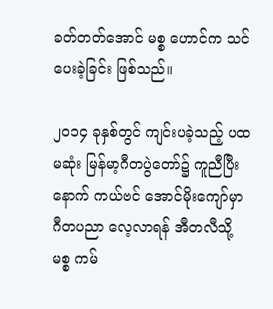ခတ်တတ်အောင် မစ္စ ဟောင်က သင်ပေးခဲ့ခြင်း ဖြစ်သည်။

၂၀၁၄ ခုနှစ်တွင် ကျင်းပခဲ့သည့် ပထမဆုံး မြန်မာ့ဂီတပွဲတော်၌ ကူညီပြီးနောက် ကယ်ဗင် အောင်မိုးကျော်မှာ ဂီတပညာ လေ့လာရန် အီတလီသို့ မစ္စ ကမ်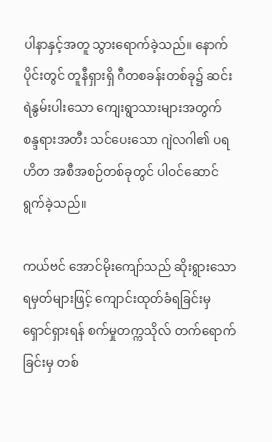ပါနာနှင့်အတူ သွားရောက်ခဲ့သည်။ နောက်ပိုင်းတွင် တူနီရှားရှိ ဂီတစခန်းတစ်ခု၌ ဆင်းရဲနွမ်းပါးသော ကျေးရွာသားများအတွက် စန္ဒရားအတီး သင်ပေးသော ဂျဲလဂါ၏ ပရဟိတ အစီအစဉ်တစ်ခုတွင် ပါဝင်ဆောင်ရွက်ခဲ့သည်။

ကယ်ဗင် အောင်မိုးကျော်သည် ဆိုးရွားသော ရမှတ်များဖြင့် ကျောင်းထုတ်ခံရခြင်းမှ ရှောင်ရှားရန် စက်မှုတက္ကသိုလ် တက်ရောက်ခြင်းမှ တစ်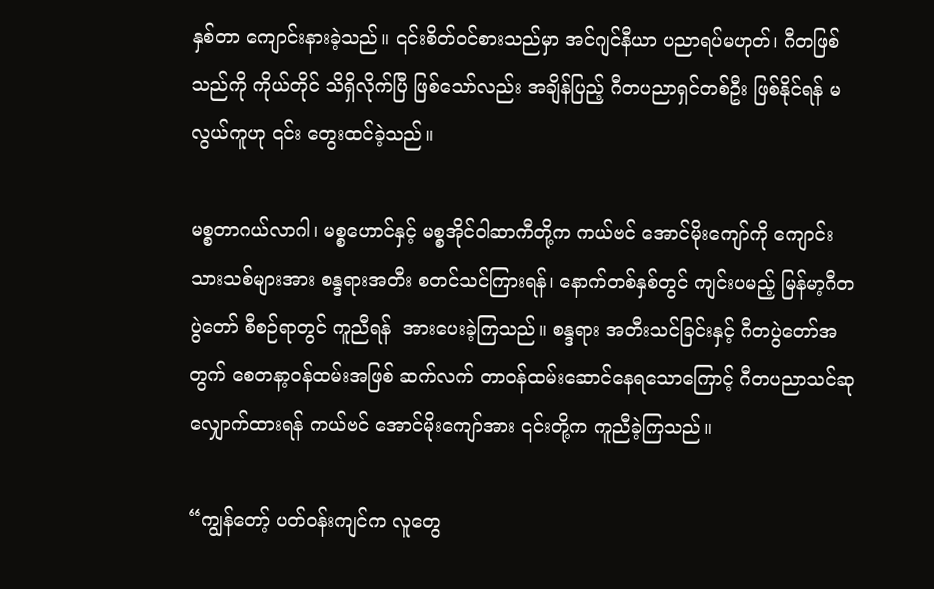နှစ်တာ ကျောင်းနားခဲ့သည်။ ၎င်းစိတ်ဝင်စားသည်မှာ အင်ဂျင်နီယာ ပညာရပ်မဟုတ်၊ ဂီတဖြစ်သည်ကို ကိုယ်တိုင် သိရှိလိုက်ပြီ ဖြစ်သော်လည်း အချိန်ပြည့် ဂီတပညာရှင်တစ်ဦး ဖြစ်နိုင်ရန် မလွယ်ကူဟု ၎င်း တွေးထင်ခဲ့သည်။

မစ္စတာဂယ်လာဂါ၊ မစ္စဟောင်နှင့် မစ္စအိုင်ဝါဆာကီတို့က ကယ်ဗင် အောင်မိုးကျော်ကို ကျောင်းသားသစ်များအား စန္ဒရားအတီး စတင်သင်ကြားရန်၊ နောက်တစ်နှစ်တွင် ကျင်းပမည့် မြန်မာ့ဂီတပွဲတော် စီစဉ်ရာတွင် ကူညီရန်  အားပေးခဲ့ကြသည်။ စန္ဒရား အတီးသင်ခြင်းနှင့် ဂီတပွဲတော်အတွက် စေတနာ့ဝန်ထမ်းအဖြစ် ဆက်လက် တာဝန်ထမ်းဆောင်နေရသောကြောင့် ဂီတပညာသင်ဆု လျှောက်ထားရန် ကယ်ဗင် အောင်မိုးကျော်အား ၎င်းတို့က ကူညီခဲ့ကြသည်။

“ကျွန်တော့် ပတ်ဝန်းကျင်က လူတွေ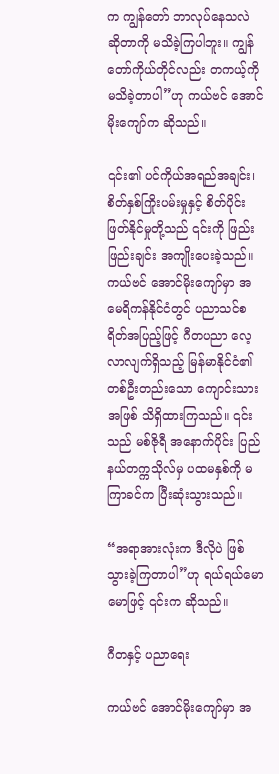က ကျွန်တော် ဘာလုပ်နေသလဲ ဆိုတာကို မသိခဲ့ကြပါဘူး။ ကျွန်တော်ကိုယ်တိုင်လည်း တကယ့်ကို မသိခဲ့တာပါ”ဟု ကယ်ဗင် အောင်မိုးကျော်က ဆိုသည်။

၎င်း၏ ပင်ကိုယ်အရည်အချင်း၊ စိတ်နှစ်ကြိုးပမ်းမှုနှင့် စိတ်ပိုင်းဖြတ်နိုင်မှုတို့သည် ၎င်းကို ဖြည်းဖြည်းချင်း အကျိုးပေးခဲ့သည်။ ကယ်ဗင် အောင်မိုးကျော်မှာ အမေရိကန်နိုင်ငံတွင် ပညာသင်စရိတ်အပြည့်ဖြင့် ဂီတပညာ လေ့လာလျက်ရှိသည့် မြန်မာနိုင်ငံ၏ တစ်ဦးတည်းသော ကျောင်းသားအဖြစ် သိရှိထားကြသည်။ ၎င်းသည် မစ်ဇိုရီ အနောက်ပိုင်း ပြည်နယ်တက္ကသိုလ်မှ ပထမနှစ်ကို မကြာခင်က ပြီးဆုံးသွားသည်။

“အရာအားလုံးက ဒီလိုပဲ ဖြစ်သွားခဲ့ကြတာပါ”ဟု ရယ်ရယ်မောမောဖြင့် ၎င်းက ဆိုသည်။

ဂီတနှင့် ပညာရေး

ကယ်ဗင် အောင်မိုးကျော်မှာ အ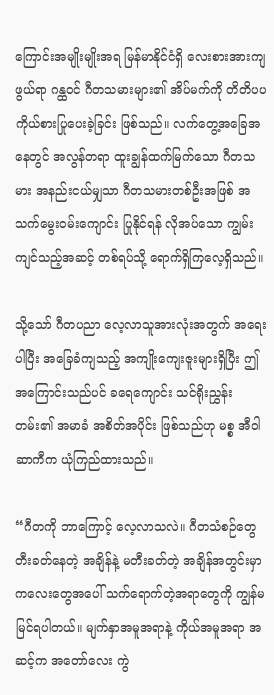ကြောင်းအမျိုးမျိုးအရ မြန်မာနိုင်ငံရှိ လေးစားအားကျဖွယ်ရာ ဂန္ထဝင် ဂီတသမားများ၏ အိပ်မက်ကို တိတိပပ ကိုယ်စားပြုပေးခဲ့ခြင်း ဖြစ်သည်။ လက်တွေ့အခြေအနေတွင် အလွန်တရာ ထူးချွန်ထက်မြက်သော ဂီတသမား အနည်းငယ်မျှသာ ဂီတသမားတစ်ဦးအဖြစ် အသက်မွေးဝမ်းကျောင်း ပြုနိုင်ရန် လိုအပ်သော ကျွမ်းကျင်သည့်အဆင့် တစ်ရပ်သို့ ရောက်ရှိကြလေ့ရှိသည်။

သို့သော် ဂီတပညာ လေ့လာသူအားလုံးအတွက် အရေးပါပြီး အခြေခံကျသည့် အကျိုးကျေးဇူးများရှိပြီး ဤအကြောင်းသည်ပင် ခရေကျောင်း သင်ရိုးညွှန်းတမ်း၏ အမာခံ အစိတ်အပိုင်း ဖြစ်သည်ဟု မစ္စ အီဝါဆာကီက ယုံကြည်ထားသည်။

“ဂီတကို ဘာကြောင့် လေ့လာသလဲ။ ဂီတသံစဉ်တွေ တီးခတ်နေတဲ့ အချိန်နဲ့ မတီးခတ်တဲ့ အချိန်အတွင်းမှာ ကလေးတွေအပေါ် သက်ရောက်တဲ့အရာတွေကို ကျွန်မ မြင်ရပါတယ်။ မျက်နှာအမူအရာနဲ့ ကိုယ်အမူအရာ အဆင့်က အတော်လေး ကွဲ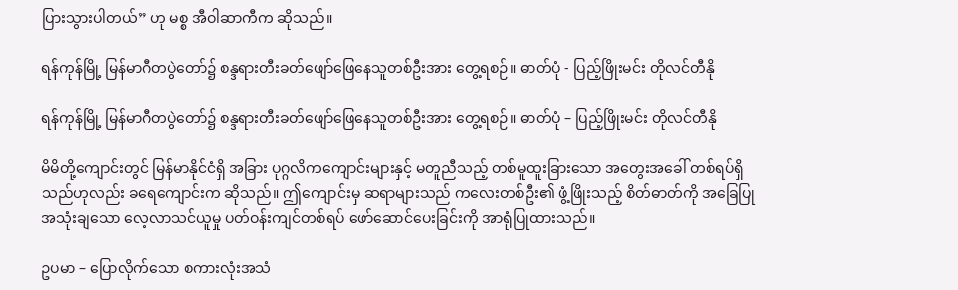ပြားသွားပါတယ်” ဟု မစ္စ အီဝါဆာကီက ဆိုသည်။

ရန်ကုန်မြို့ မြန်မာဂီတပွဲတော်၌ စန္ဒရားတီးခတ်ဖျော်ဖြေနေသူတစ်ဦးအား တွေ့ရစဉ်။ ဓာတ်ပုံ - ပြည့်ဖြိုးမင်း တိုလင်တီနို

ရန်ကုန်မြို့ မြန်မာဂီတပွဲတော်၌ စန္ဒရားတီးခတ်ဖျော်ဖြေနေသူတစ်ဦးအား တွေ့ရစဉ်။ ဓာတ်ပုံ – ပြည့်ဖြိုးမင်း တိုလင်တီနို

မိမိတို့ကျောင်းတွင် မြန်မာနိုင်ငံရှိ အခြား ပုဂ္ဂလိကကျောင်းများနှင့် မတူညီသည့် တစ်မူထူးခြားသော အတွေးအခေါ် တစ်ရပ်ရှိသည်ဟုလည်း ခရေကျောင်းက ဆိုသည်။ ဤကျောင်းမှ ဆရာများသည် ကလေးတစ်ဦး၏ ဖွံ့ဖြိုးသည့် စိတ်ဓာတ်ကို အခြေပြု အသုံးချသော လေ့လာသင်ယူမှု ပတ်ဝန်းကျင်တစ်ရပ် ဖော်ဆောင်ပေးခြင်းကို အာရုံပြုထားသည်။

ဥပမာ – ပြောလိုက်သော စကားလုံးအသံ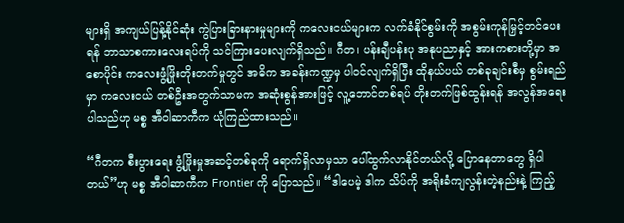များရှိ အကျယ်ပြန့်နိုင်ဆုံး ကွဲပြားခြားနားမှုများကို ကလေးငယ်များက လက်ခံနိုင်စွမ်းကို အစွမ်းကုန်မြှင့်တင်ပေးရန် ဘာသာစကားလေးရပ်ကို သင်ကြားပေးလျက်ရှိသည်။ ဂီတ၊ ပန်းချီပန်းပု အနုပညာနှင့် အားကစားတို့မှာ အစောပိုင်း ကလေးဖွံ့ဖြိုးတိုးတက်မှုတွင် အဓိက အခန်းကဏ္ဍမှ ပါဝင်လျက်ရှိပြီး ထိုနယ်ပယ် တစ်ခုချင်းစီမှ စွမ်းရည်မှာ ကလေးငယ် တစ်ဦးအတွက်သာမက အဆုံးစွန်အားဖြင့် လူ့ဘောင်တစ်ရပ် တိုးတက်ဖြစ်ထွန်းရန် အလွန်အရေးပါသည်ဟု မစ္စ အီဝါဆာကီက ယုံကြည်ထားသည်။

“ဂီတက စီးပွားရေး ဖွံ့ဖြိုးမှုအဆင့်တစ်ခုကို ရောက်ရှိလာမှသာ ပေါ်ထွက်လာနိုင်တယ်လို့ ပြောနေတာတွေ ရှိပါတယ်”ဟု မစ္စ အီဝါဆာကီက Frontier ကို ပြောသည်။ “ဒါပေမဲ့ ဒါက သိပ်ကို အရိုးခံကျလွန်းတဲ့နည်းနဲ့ ကြည့်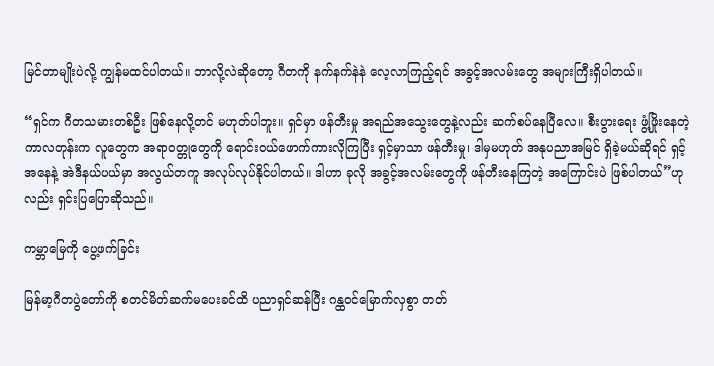မြင်တာမျိုးပဲလို့ ကျွန်မထင်ပါတယ်။ ဘာလို့လဲဆိုတော့ ဂီတကို နက်နက်နဲနဲ လေ့လာကြည့်ရင် အခွင့်အလမ်းတွေ အများကြီးရှိပါတယ်။

“ရှင်က ဂီတသမားတစ်ဦး ဖြစ်နေလို့တင် မဟုတ်ပါဘူး။ ရှင်မှာ ဖန်တီးမှု အရည်အသွေးတွေနဲ့လည်း ဆက်စပ်နေပြီလေ။ စီးပွားရေး ဖွံ့ဖြိုးနေတဲ့ ကာလတုန်းက လူတွေက အရာဝတ္တုတွေကို ရောင်းဝယ်ဖောက်ကားလိုကြပြီး ရှင့်မှာသာ ဖန်တီးမှု၊ ဒါမှမဟုတ် အနုပညာအမြင် ရှိခဲ့မယ်ဆိုရင် ရှင့်အနေနဲ့ အဲဒီနယ်ပယ်မှာ အလွယ်တကူ အလုပ်လုပ်နိုင်ပါတယ်။ ဒါဟာ ခုလို အခွင့်အလမ်းတွေကို ဖန်တီးနေကြတဲ့ အကြောင်းပဲ ဖြစ်ပါတယ်”ဟုလည်း ရှင်းပြပြောဆိုသည်။

ကမ္ဘာမြေကို ပွေ့ဖက်ခြင်း

မြန်မာ့ဂီတပွဲတော်ကို စတင်မိတ်ဆက်မပေးခင်ထိ ပညာရှင်ဆန်ပြီး ဂန္ထဝင်မြောက်လှစွာ တတ်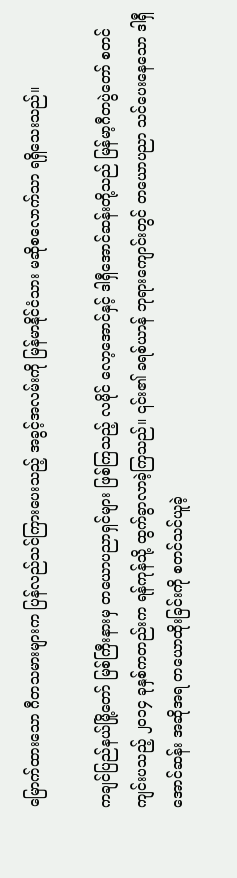မြောက်ထားသော ဂီတသမားများက ပြန်လည်သင်ကြားပေးသည့် အခွင့်အလမ်းကို မြန်မာနိုင်ငံသား မဆိုစလောက်သာ ရရှိသေးသည်။

ကချင်ပြည်နယ်မြို့တော် မြစ်ကြီးနားမှ တယောပညာရှင်များ ဖြစ်ကြသည့် လမိုင် လော့အောင်နှင့် ဒါရှီအောင်ဆန်းတို့သည် မြန်မာ့ဂီတပွဲတော် စတင်ကျင်းပသည့် ၂၀၁၄ ခုနှစ်ကတည်းက ရန်ကုန်သို့ ထွက်ခွာလာခဲ့ကြသည်။ ၎င်း၏ ခရစ်ယာန် ဘုရားကျောင်းတွင် တယောပညာ သင်ပေးနေသော ဒါရှီအောင်ဆန်း အဆိုအရ တယောထိုးခြင်းကို စတင်သင်ယူခဲ့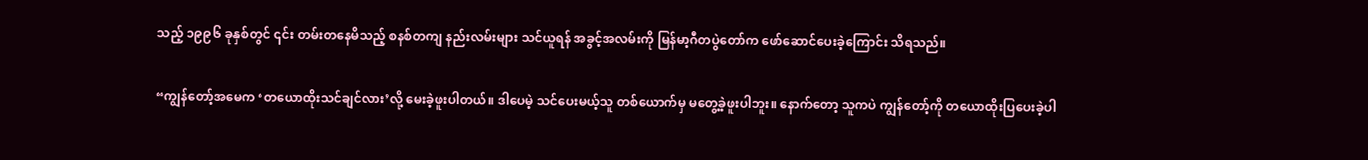သည့် ၁၉၉၆ ခုနှစ်တွင် ၎င်း တမ်းတနေမိသည့် စနစ်တကျ နည်းလမ်းများ သင်ယူရန် အခွင့်အလမ်းကို မြန်မာ့ဂီတပွဲတော်က ဖော်ဆောင်ပေးခဲ့ကြောင်း သိရသည်။

“ကျွန်တော့်အမေက ‘တယောထိုးသင်ချင်လား’လို့ မေးခဲ့ဖူးပါတယ်။ ဒါပေမဲ့ သင်ပေးမယ့်သူ တစ်ယောက်မှ မတွေ့ခဲ့ဖူးပါဘူး။ နောက်တော့ သူကပဲ ကျွန်တော့်ကို တယောထိုးပြပေးခဲ့ပါ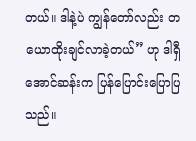တယ်။ ဒါနဲ့ပဲ ကျွန်တော်လည်း တယောထိုးချင်လာခဲ့တယ်” ဟု ဒါရှီအောင်ဆန်းက ပြန်ပြောင်းပြောပြသည်။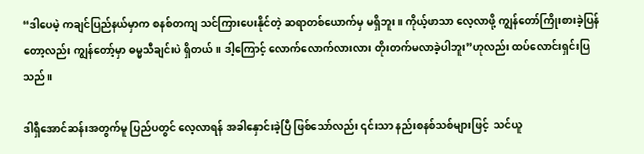“ဒါပေမဲ့ ကချင်ပြည်နယ်မှာက စနစ်တကျ သင်ကြားပေးနိုင်တဲ့ ဆရာတစ်ယောက်မှ မရှိဘူး။ ကိုယ့်ဖာသာ လေ့လာဖို့ ကျွန်တော်ကြိုးစားခဲ့ပြန်တော့လည်း ကျွန်တော့်မှာ ဓမ္မသီချင်းပဲ ရှိတယ်။ ဒါ့ကြောင့် လောက်လောက်လားလား တိုးတက်မလာခဲ့ပါဘူး”ဟုလည်း ထပ်လောင်းရှင်းပြသည်။

ဒါရှီအောင်ဆန်းအတွက်မူ ပြည်ပတွင် လေ့လာရန် အခါနှောင်းခဲ့ပြီ ဖြစ်သော်လည်း ၎င်းသာ နည်းစနစ်သစ်များဖြင့်  သင်ယူ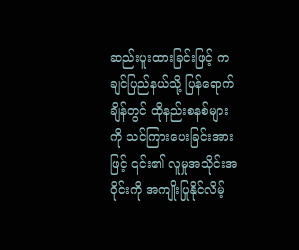ဆည်းပူးထားခြင်းဖြင့် ကချင်ပြည်နယ်သို့ ပြန်ရောက်ချိန်တွင် ထိုနည်းစနစ်များကို သင်ကြားပေးခြင်းအားဖြင့် ၎င်း၏ လူမှုအသိုင်းအဝိုင်းကို အကျိုးပြုနိုင်လိမ့်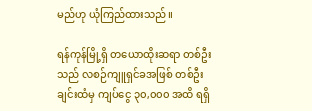မည်ဟု ယုံကြည်ထားသည်။

ရန်ကုန်မြို့ရှိ တယောထိုးဆရာ တစ်ဦးသည် လစဉ်ကျူရှင်ခအဖြစ် တစ်ဦးချင်းထံမှ ကျပ်ငွေ ၃၀,၀၀၀ အထိ ရရှိ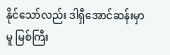နိုင်သော်လည်း ဒါရှီအောင်ဆန်းမှာမူ မြစ်ကြီး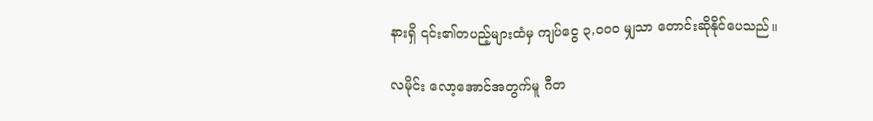နားရှိ ၎င်း၏တပည့်များထံမှ ကျပ်ငွေ ၃,၀၀၀ မျှသာ တောင်းဆိုနိုင်ပေသည်။

လမိုင်း လော့အောင်အတွက်မူ ဂီတ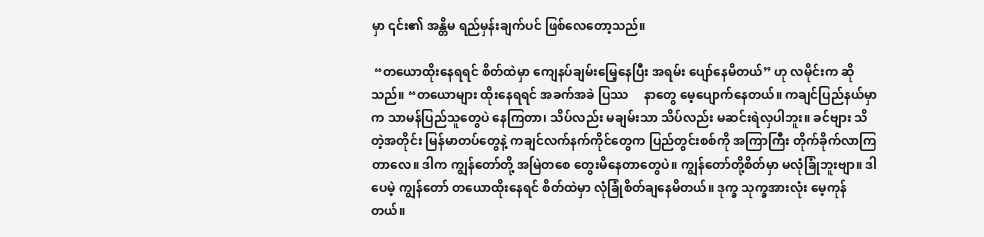မှာ ၎င်း၏ အန္တိမ ရည်မှန်းချက်ပင် ဖြစ်လေတော့သည်။

 “တယောထိုးနေရရင် စိတ်ထဲမှာ ကျေနပ်ချမ်းမြေ့နေပြီး အရမ်း ပျော်နေမိတယ်” ဟု လမိုင်းက ဆိုသည်။ “တယောများ ထိုးနေရရင် အခက်အခဲ ပြဿ     နာတွေ မေ့ပျောက်နေတယ်။ ကချင်ပြည်နယ်မှာက သာမန်ပြည်သူတွေပဲ နေကြတာ၊ သိပ်လည်း မချမ်းသာ သိပ်လည်း မဆင်းရဲလှပါဘူး။ ခင်ဗျား သိတဲ့အတိုင်း မြန်မာတပ်တွေနဲ့ ကချင်လက်နက်ကိုင်တွေက ပြည်တွင်းစစ်ကို အကြာကြီး တိုက်ခိုက်လာကြတာလေ။ ဒါက ကျွန်တော်တို့ အမြဲတစေ တွေးမိနေတာတွေပဲ။ ကျွန်တော်တို့စိတ်မှာ မလုံခြုံဘူးဗျာ။ ဒါပေမဲ့ ကျွန်တော် တယောထိုးနေရင် စိတ်ထဲမှာ လုံခြုံစိတ်ချနေမိတယ်။ ဒုက္ခ သုက္ခအားလုံး မေ့ကုန်တယ်။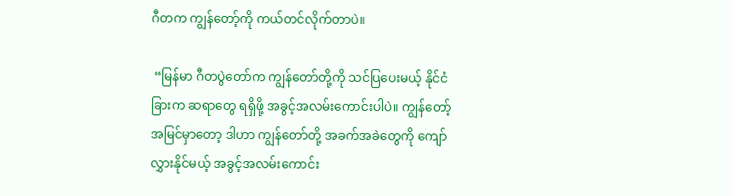ဂီတက ကျွန်တော့်ကို ကယ်တင်လိုက်တာပဲ။

 “မြန်မာ ဂီတပွဲတော်က ကျွန်တော်တို့ကို သင်ပြပေးမယ့် နိုင်ငံခြားက ဆရာတွေ ရရှိဖို့ အခွင့်အလမ်းကောင်းပါပဲ။ ကျွန်တော့်အမြင်မှာတော့ ဒါဟာ ကျွန်တော်တို့ အခက်အခဲတွေကို ကျော်လွှားနိုင်မယ့် အခွင့်အလမ်းကောင်း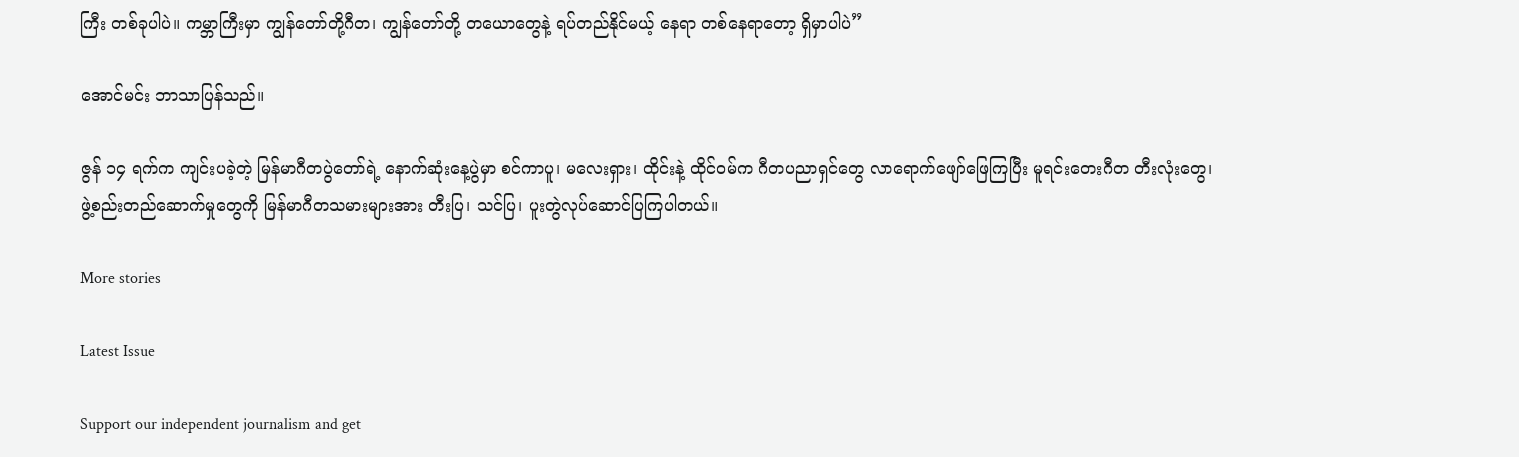ကြီး တစ်ခုပါပဲ။ ကမ္ဘာကြီးမှာ ကျွန်တော်တို့ဂီတ၊ ကျွန်တော်တို့ တယောတွေနဲ့ ရပ်တည်နိုင်မယ့် နေရာ တစ်နေရာတော့ ရှိမှာပါပဲ”

အောင်မင်း ဘာသာပြန်သည်။

ဇွန် ၁၄ ရက်က ကျင်းပခဲ့တဲ့ မြန်မာဂီတပွဲတော်ရဲ့ နောက်ဆုံးနေ့ပွဲမှာ စင်ကာပူ၊ မလေးရှား၊ ထိုင်းနဲ့ ထိုင်ဝမ်က ဂီတပညာရှင်တွေ လာရောက်ဖျော်ဖြေကြပြီး မူရင်းတေးဂီတ တီးလုံးတွေ၊ ဖွဲ့စည်းတည်ဆောက်မှုတွေကို မြန်မာဂီတသမားများအား တီးပြ၊ သင်ပြ၊ ပူးတွဲလုပ်ဆောင်ပြကြပါတယ်။

More stories

Latest Issue

Support our independent journalism and get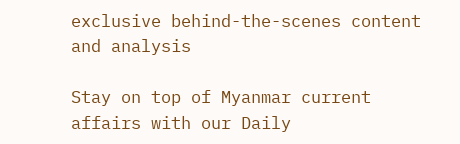exclusive behind-the-scenes content and analysis

Stay on top of Myanmar current affairs with our Daily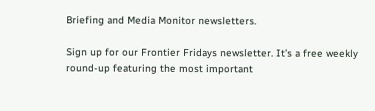Briefing and Media Monitor newsletters.

Sign up for our Frontier Fridays newsletter. It’s a free weekly round-up featuring the most important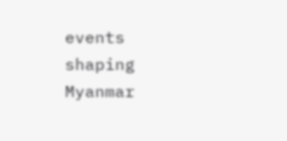events shaping Myanmar